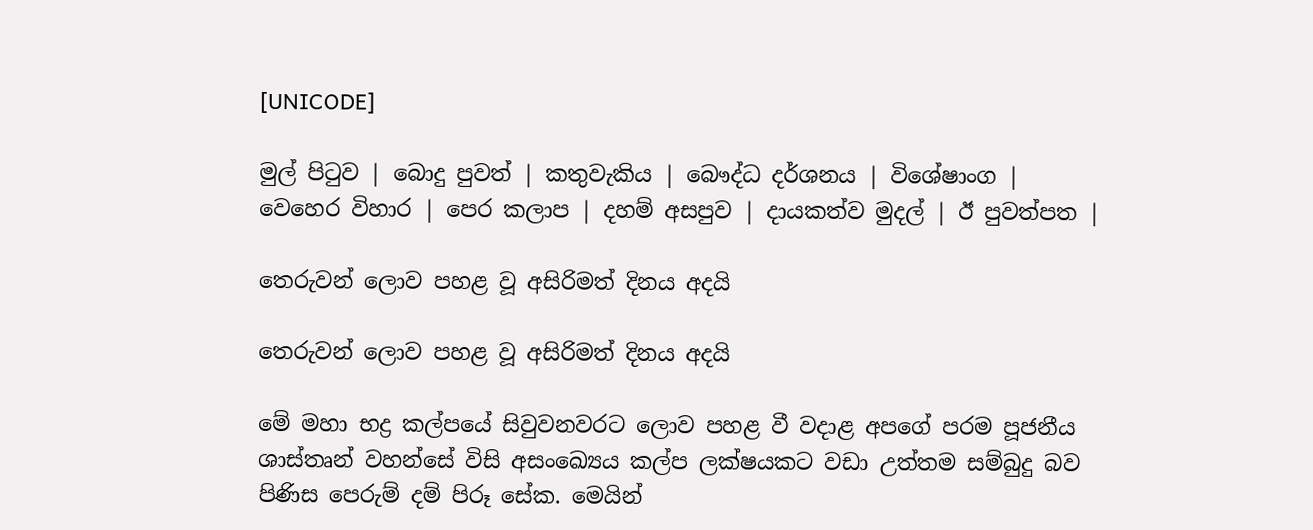[UNICODE]

මුල් පිටුව | බොදු පුවත් | කතුවැකිය | බෞද්ධ දර්ශනය | විශේෂාංග | වෙහෙර විහාර | පෙර කලාප | දහම් අසපුව | දායකත්ව මුදල් | ඊ පුවත්පත |

තෙරුවන් ලොව පහළ වූ අසිරිමත් දිනය අදයි

තෙරුවන් ලොව පහළ වූ අසිරිමත් දිනය අදයි

මේ මහා භද්‍ර කල්පයේ සිවුවනවරට ලොව පහළ වී වදාළ අපගේ පරම පූජනීය ශාස්තෘන් වහන්සේ විසි අසංඛ්‍යෙය කල්ප ලක්ෂයකට වඩා උත්තම සම්බුදු බව පිණිස පෙරුම් දම් පිරූ සේක. මෙයින්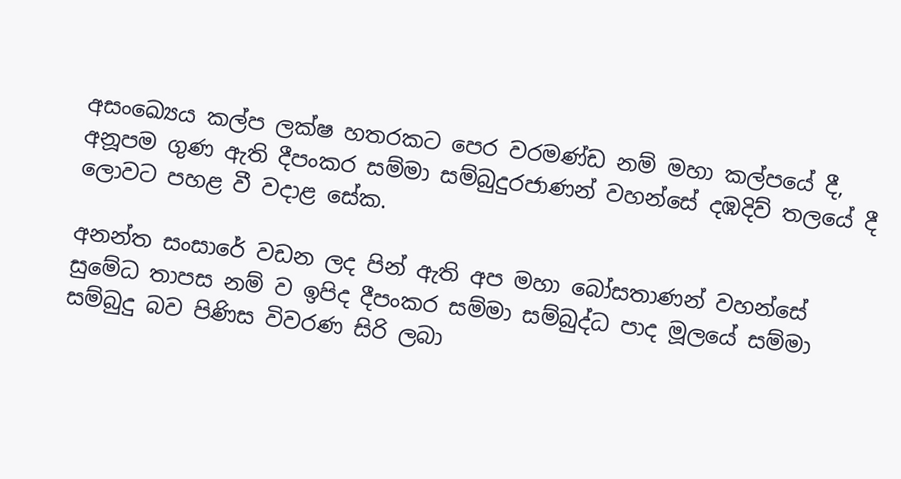අසංඛ්‍යෙය කල්ප ලක්ෂ හතරකට පෙර වරමණ්ඩ නම් මහා කල්පයේ දී, අනූපම ගුණ ඇති දීපංකර සම්මා සම්බුදුරජාණන් වහන්සේ දඹදිව් තලයේ දී ලොවට පහළ වී වදාළ සේක.

අනන්ත සංසාරේ වඩන ලද පින් ඇති අප මහා බෝසතාණන් වහන්සේ සුමේධ තාපස නම් ව ඉපිද දීපංකර සම්මා සම්බුද්ධ පාද මූලයේ සම්මා සම්බුදු බව පිණිස විවරණ සිරි ලබා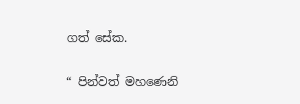ගත් සේක.

“ පින්වත් මහණෙනි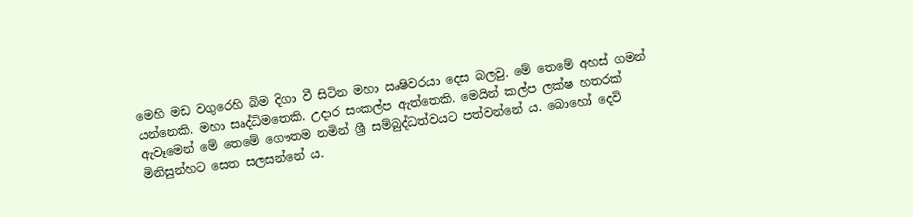මෙහි මඩ වගුරෙහි බිම දිගා වී සිටින මහා ඍෂිවරයා දෙස බලවු. මේ තෙමේ අහස් ගමන් යන්නෙකි. මහා සෘද්ධිමතෙකි. උදාර සංකල්ප ඇත්තෙකි. මෙයින් කල්ප ලක්ෂ හතරක් ඇවෑමෙන් මේ තෙමේ ගෞතම නමින් ශ්‍රී සම්බුද්ධත්වයට පත්වන්නේ ය. බොහෝ දෙවි මිනිසුන්හට සෙත සලසන්නේ ය.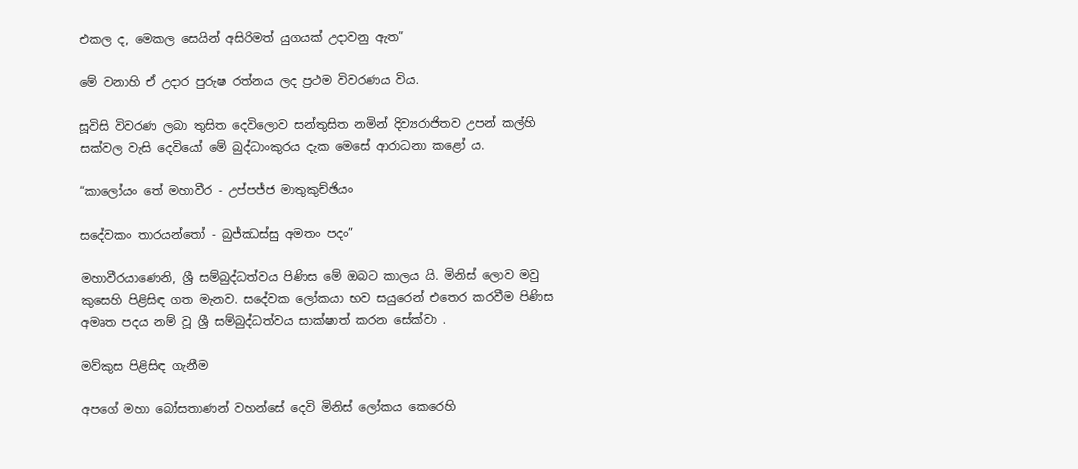එකල ද, මෙකල සෙයින් අසිරිමත් යුගයක් උදාවනු ඇත”

මේ වනාහි ඒ උදාර පුරුෂ රත්නය ලද ප්‍රථම විවරණය විය.

සූවිසි විවරණ ලබා තුසිත දෙවිලොව සන්තුසිත නමින් දිව්‍යරාජිතව උපන් කල්හි සක්වල වැසි දෙවියෝ මේ බුද්ධාංකුරය දැක මෙසේ ආරාධනා කළෝ ය.

“කාලෝයං තේ මහාවීර - උප්පජ්ජ මාතුකුච්ඡියං

සදේවකං තාරයන්තෝ - බුජ්ඣස්සු අමතං පදං”

මහාවීරයාණෙනි, ශ්‍රී සම්බුද්ධත්වය පිණිස මේ ඔබට කාලය යි. මිනිස් ලොව මවු කුසෙහි පිළිසිඳ ගත මැනව. සදේවක ලෝකයා භව සයුරෙන් එතෙර කරවීම පිණිස අමෘත පදය නම් වූ ශ්‍රී සම්බුද්ධත්වය සාක්ෂාත් කරන සේක්වා .

මව්කුස පිළිසිඳ ගැනීම

අපගේ මහා බෝසතාණන් වහන්සේ දෙවි මිනිස් ලෝකය කෙරෙහි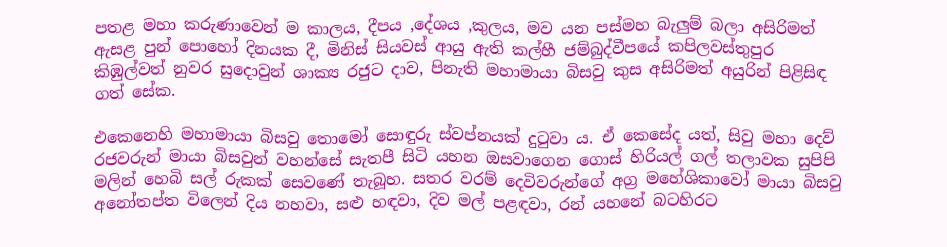පතළ මහා කරුණාවෙන් ම කාලය, දීපය ,දේශය ,කුලය, මව යන පස්මහ බැලුම් බලා අසිරිමත් ඇසළ පුන් පොහෝ දිනයක දී, මිනිස් සියවස් ආයු ඇති කල්හී ජම්බුද්වීපයේ කපිලවස්තුපුර කිඹුල්වත් නුවර සුදොවුන් ශාක්‍ය රජුට දාව, පිනැති මහාමායා බිසවු කුස අසිරිමත් අයුරින් පිළිසිඳ ගත් සේක.

එකෙනෙහි මහාමායා බිසවු තොමෝ සොඳුරු ස්වප්නයක් දුටුවා ය. ඒ කෙසේද යත්, සිවු මහා දෙව් රජවරුන් මායා බිසවුන් වහන්සේ සැතපී සිටි යහන ඔසවාගෙන ගොස් හිරියල් ගල් තලාවක සුපිපි මලින් හෙබි සල් රුකක් සෙවණේ තැබූහ. සතර වරම් දෙවිවරුන්ගේ අග්‍ර මහේශිකාවෝ මායා බිසවු අනෝතප්ත විලෙන් දිය නහවා, සළු හඳවා, දිව මල් පළඳවා, රන් යහනේ බටහිරට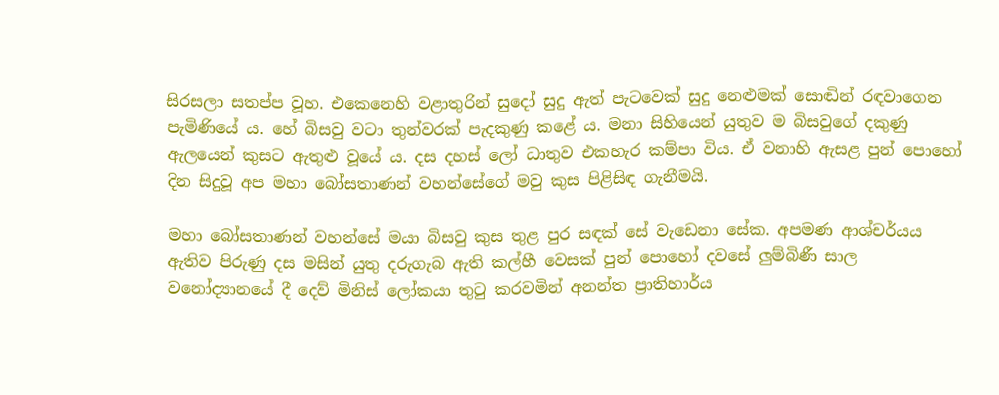සිරසලා සතප්ප වූහ. එකෙනෙහි වළාතුරින් සුදෝ සුදු ඇත් පැටවෙක් සුදු නෙළුමක් සොඬින් රඳවාගෙන පැමිණියේ ය. හේ බිසවු වටා තුන්වරක් පැදකුණු කළේ ය. මනා සිහියෙන් යුතුව ම බිසවුගේ දකුණු ඇලයෙන් කුසට ඇතුළු වූයේ ය. දස දහස් ලෝ ධාතුව එකහැර කම්පා විය. ඒ වනාහි ඇසළ පුන් පොහෝ දින සිදුවූ අප මහා බෝසතාණන් වහන්සේගේ මවු කුස පිළිසිඳ ගැනීමයි.

මහා බෝසතාණන් වහන්සේ මයා බිසවු කුස තුළ පුර සඳක් සේ වැඩෙනා සේක. අපමණ ආශ්චර්යය ඇතිව පිරුණු දස මසින් යුතු දරුගැබ ඇති කල්හී වෙසක් පුන් පොහෝ දවසේ ලුම්බිණී සාල වනෝද්‍යානයේ දී දෙව් මිනිස් ලෝකයා තුටු කරවමින් අනන්ත ප්‍රාතිහාර්ය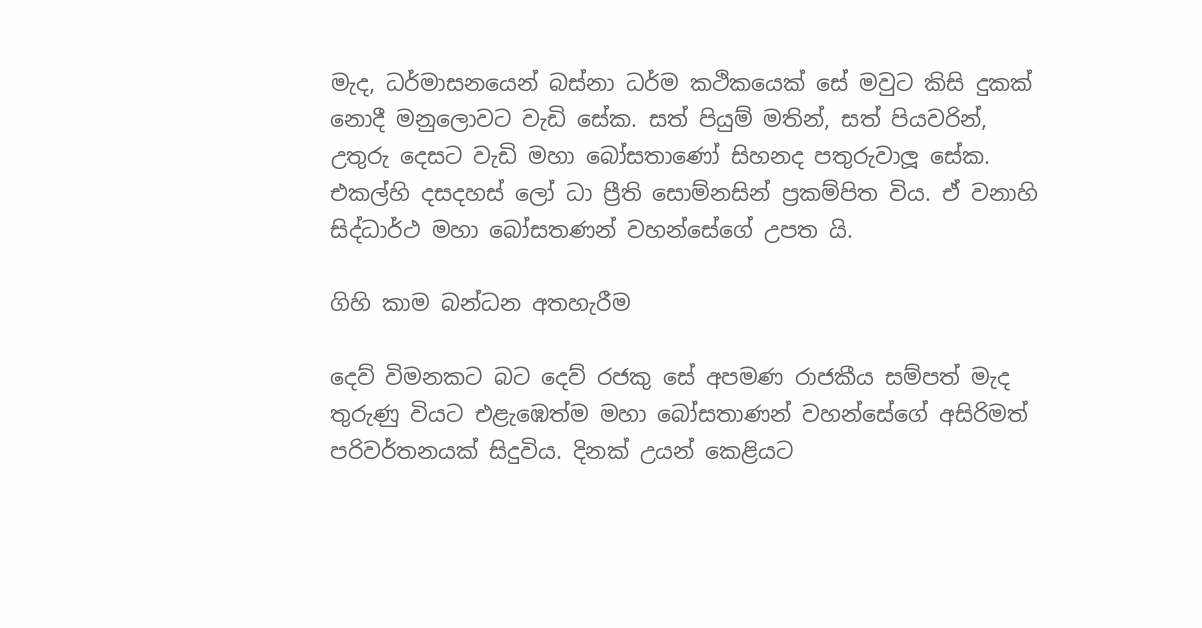මැද, ධර්මාසනයෙන් බස්නා ධර්ම කථිකයෙක් සේ මවුට කිසි දුකක් නොදී මනුලොවට වැඩි සේක. සත් පියුම් මතින්, සත් පියවරින්, උතුරු දෙසට වැඩි මහා බෝසතාණෝ සිහනද පතුරුවාලූ සේක. එකල්හි දසදහස් ලෝ ධා ප්‍රීති සොම්නසින් ප්‍රකම්පිත විය. ඒ වනාහි සිද්ධාර්ථ මහා බෝසතණන් වහන්සේගේ උපත යි.

ගිහි කාම බන්ධන අතහැරීම

දෙව් විමනකට බට දෙව් රජකු සේ අපමණ රාජකීය සම්පත් මැද තුරුණු වියට එළැඹෙත්ම මහා බෝසතාණන් වහන්සේගේ අසිරිමත් පරිවර්තනයක් සිදුවිය. දිනක් උයන් කෙළියට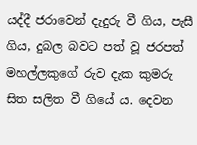යද්දී ජරාවෙන් දැදුරු වී ගිය, පැසී ගිය, දුබල බවට පත් වූ ජරපත් මහල්ලකුගේ රුව දැක කුමරු සිත සලිත වී ගියේ ය. දෙවන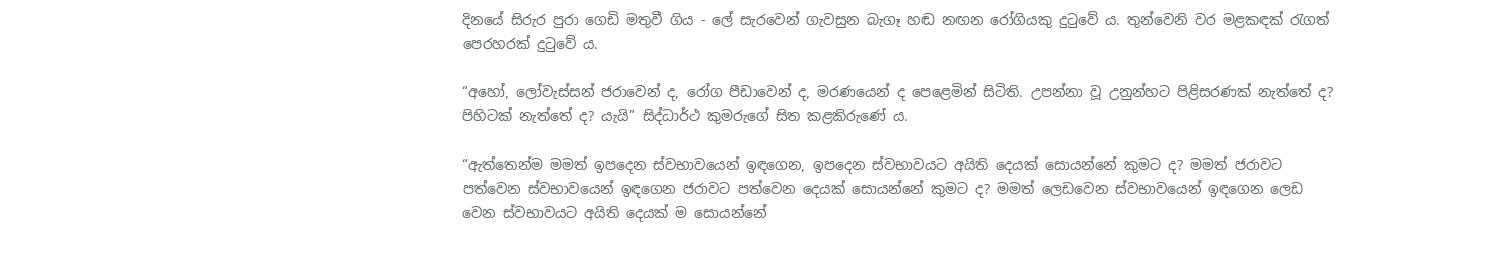දිනයේ සිරුර පුරා ගෙඩි මතුවී ගිය - ලේ සැරවෙන් ගැවසුන බැගෑ හඬ නඟන රෝගියකු දුටුවේ ය. තුන්වෙනි වර මළකඳක් රැගත් පෙරහරක් දුටුවේ ය.

“අහෝ, ලෝවැස්සන් ජරාවෙන් ද, රෝග පීඩාවෙන් ද, මරණයෙන් ද පෙළෙමින් සිටිති. උපන්නා වූ උනුන්හට පිළිසරණක් නැත්තේ ද? පිහිටක් නැත්තේ ද? යැයි” සිද්ධාර්ථ කුමරුගේ සිත කළකිරුණේ ය.

“ඇත්තෙන්ම මමත් ඉපදෙන ස්වභාවයෙන් ඉඳගෙන, ඉපදෙන ස්වභාවයට අයිති දෙයක් සොයන්නේ කුමට ද? මමත් ජරාවට පත්වෙන ස්වභාවයෙන් ඉඳගෙන ජරාවට පත්වෙන දෙයක් සොයන්නේ කුමට ද? මමත් ලෙඩවෙන ස්වභාවයෙන් ඉඳගෙන ලෙඩ වෙන ස්වභාවයට අයිති දෙයක් ම සොයන්නේ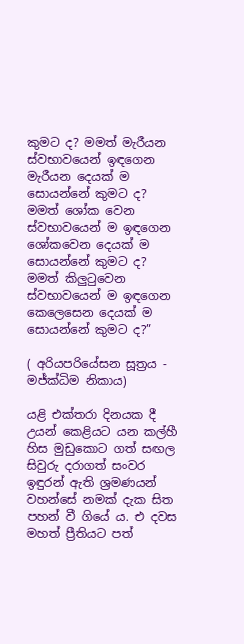කුමට ද? මමත් මැරීයන ස්වභාවයෙන් ඉඳගෙන මැරීයන දෙයක් ම සොයන්නේ කුමට ද? මමත් ශෝක වෙන ස්වභාවයෙන් ම ඉඳගෙන ශෝකවෙන දෙයක් ම සොයන්නේ කුමට ද? මමත් කිලුටුවෙන ස්වභාවයෙන් ම ඉඳගෙන කෙලෙසෙන දෙයක් ම සොයන්නේ කුමට ද?”

( අරියපරියේසන සූත්‍රය - මජ්ක්‍ධිම නිකාය)

යළි එක්තරා දිනයක දී උයන් කෙළියට යන කල්හී හිස මුඩුකොට ගත් සඟල සිවුරු දරාගත් සංවර ඉඳුරන් ඇති ශ්‍රමණයන් වහන්සේ නමක් දැක සිත පහන් වී ගියේ ය. එ දවස මහත් ප්‍රීතියට පත්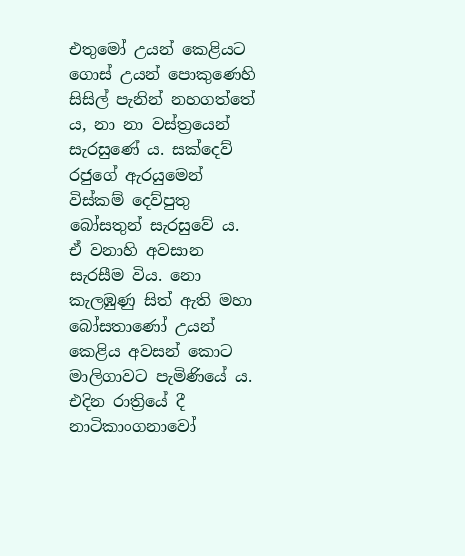එතුමෝ උයන් කෙළියට ගොස් උයන් පොකුණෙහි සිසිල් පැනින් නහගත්තේ ය, නා නා වස්ත්‍රයෙන් සැරසුණේ ය. සක්දෙව් රජුගේ ඇරයුමෙන් විස්කම් දෙව්පුතු බෝසතුන් සැරසුවේ ය. ඒ වනාහි අවසාන සැරසීම විය. නො කැලඹුණු සිත් ඇති මහා බෝසතාණෝ උයන් කෙළිය අවසන් කොට මාලිගාවට පැමිණියේ ය. එදින රාත්‍රියේ දී නාටිකාංගනාවෝ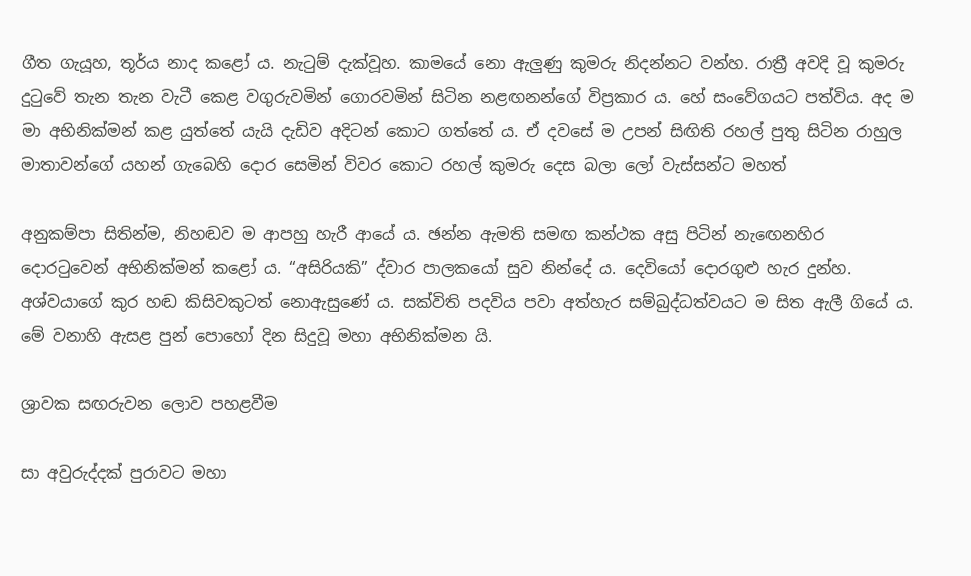ගීත ගැයූහ, තූර්ය නාද කළෝ ය. නැටුම් දැක්වූහ. කාමයේ නො ඇලුණු කුමරු නිදන්නට වන්හ. රාත්‍රී අවදි වූ කුමරු දුටුවේ තැන තැන වැටී කෙළ වගුරුවමින් ගොරවමින් සිටින නළඟනන්ගේ විප්‍රකාර ය. හේ සංවේගයට පත්විය. අද ම මා අභිනික්මන් කළ යුත්තේ යැයි දැඩිව අදිටන් කොට ගත්තේ ය. ඒ දවසේ ම උපන් සිඟිති රහල් පුතු සිටින රාහුල මාතාවන්ගේ යහන් ගැබෙහි දොර සෙමින් විවර කොට රහල් කුමරු දෙස බලා ලෝ වැස්සන්ට මහත්

අනුකම්පා සිතින්ම, නිහඬව ම ආපහු හැරී ආයේ ය. ඡන්න ඇමති සමඟ කන්ථක අසු පිටින් නැඟෙනහිර දොරටුවෙන් අභිනික්මන් කළෝ ය. “අසිරියකි” ද්වාර පාලකයෝ සුව නින්දේ ය. දෙවියෝ දොරගුළු හැර දුන්හ. අශ්වයාගේ කුර හඬ කිසිවකුටත් නොඇසුණේ ය. සක්විති පදවිය පවා අත්හැර සම්බුද්ධත්වයට ම සිත ඇලී ගියේ ය. මේ වනාහි ඇසළ පුන් පොහෝ දින සිදුවූ මහා අභිනික්මන යි.

ශ්‍රාවක සඟරුවන ලොව පහළවීම

සා අවුරුද්දක් පුරාවට මහා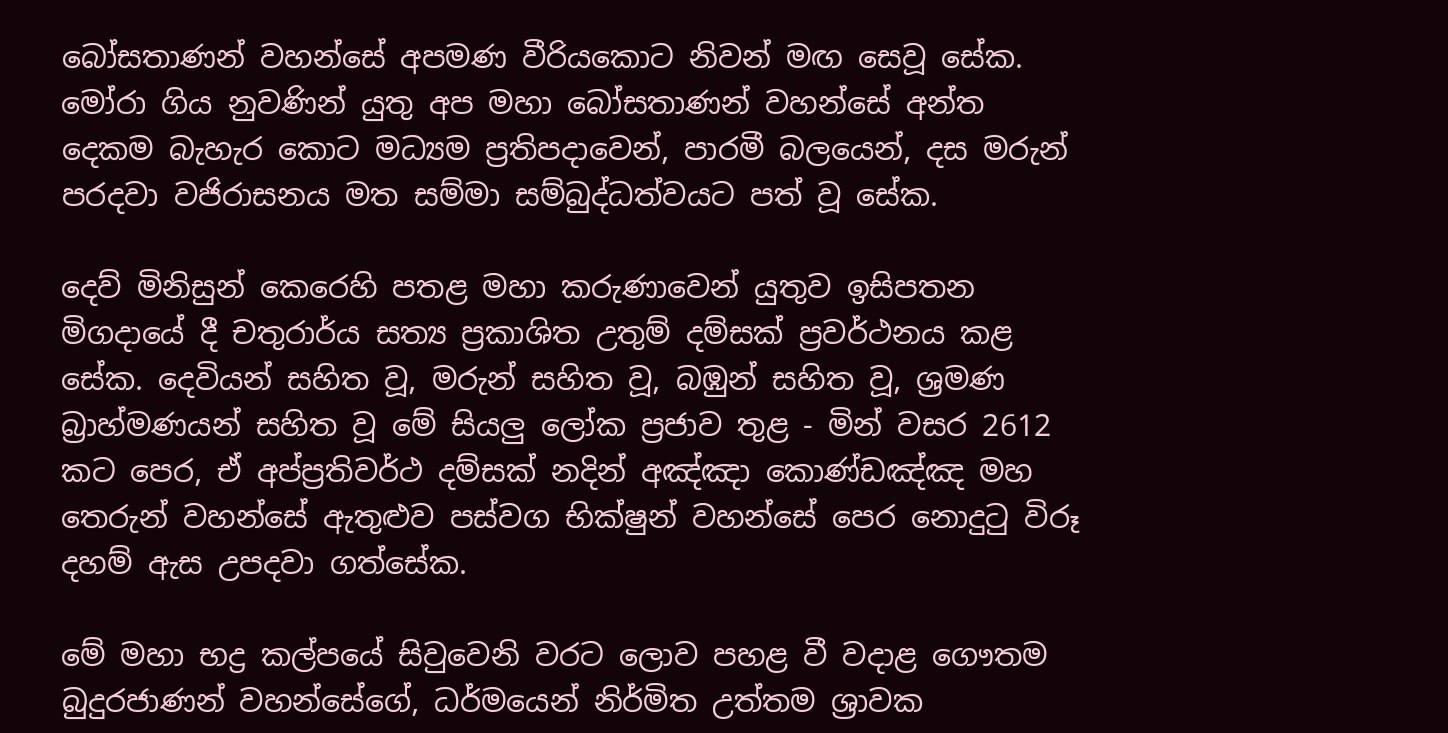බෝසතාණන් වහන්සේ අපමණ වීරියකොට නිවන් මඟ සෙවූ සේක. මෝරා ගිය නුවණින් යුතු අප මහා බෝසතාණන් වහන්සේ අන්ත දෙකම බැහැර කොට මධ්‍යම ප්‍රතිපදාවෙන්, පාරමී බලයෙන්, දස මරුන් පරදවා වජිරාසනය මත සම්මා සම්බුද්ධත්වයට පත් වූ සේක.

දෙව් මිනිසුන් කෙරෙහි පතළ මහා කරුණාවෙන් යුතුව ඉසිපතන මිගදායේ දී චතුරාර්ය සත්‍ය ප්‍රකාශිත උතුම් දම්සක් ප්‍රවර්ථනය කළ සේක. දෙවියන් සහිත වූ, මරුන් සහිත වූ, බඹුන් සහිත වූ, ශ්‍රමණ බ්‍රාහ්මණයන් සහිත වූ මේ සියලු ලෝක ප්‍රජාව තුළ - මින් වසර 2612 කට පෙර, ඒ අප්ප්‍රතිවර්ථ දම්සක් නදින් අඤ්ඤා කොණ්ඩඤ්ඤ මහ තෙරුන් වහන්සේ ඇතුළුව පස්වග භික්ෂුන් වහන්සේ පෙර නොදුටු විරූ දහම් ඇස උපදවා ගත්සේක.

මේ මහා භද්‍ර කල්පයේ සිවුවෙනි වරට ලොව පහළ වී වදාළ ගෞතම බුදුරජාණන් වහන්සේගේ, ධර්මයෙන් නිර්මිත උත්තම ශ්‍රාවක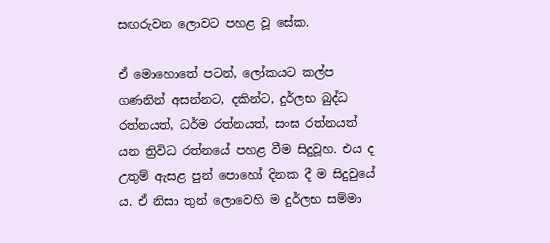සඟරුවන ලොවට පහළ වූ සේක.

ඒ මොහොතේ පටන්, ලෝකයට කල්ප ගණනින් අසන්නට, දකින්ට, දුර්ලභ බුද්ධ රත්නයත්, ධර්ම රත්නයත්, සංඝ රත්නයත් යන ත්‍රිවිධ රත්නයේ පහළ වීම සිදුවූහ. එය ද උතුම් ඇසළ පුන් පොහෝ දිනක දී ම සිදුවුයේ ය. ඒ නිසා තුන් ලොවෙහි ම දුර්ලභ සම්මා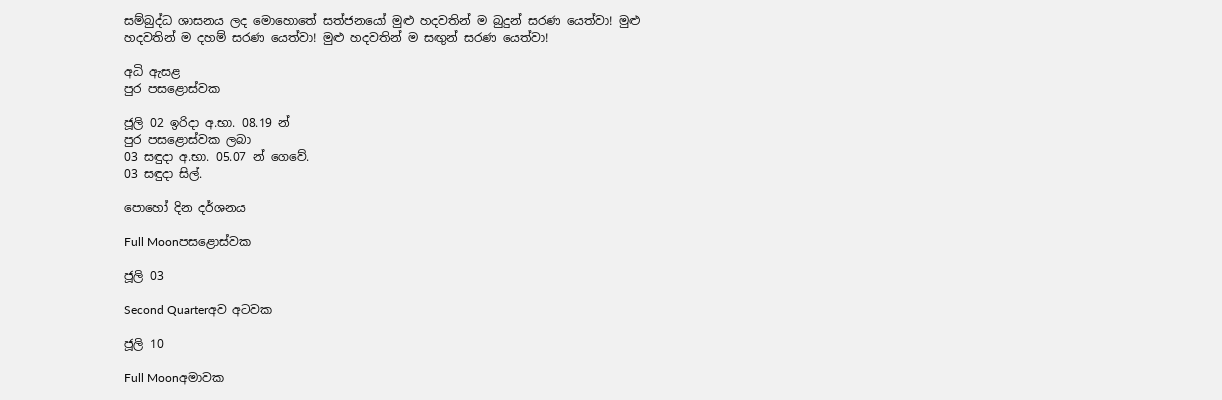සම්බුද්ධ ශාසනය ලද මොහොතේ සත්ජනයෝ මුළු හදවතින් ම බුදුන් සරණ යෙත්වා! මුළු හදවතින් ම දහම් සරණ යෙත්වා! මුළු හදවතින් ම සඟුන් සරණ යෙත්වා!

අධි ඇසළ
පුර පසළොස්වක

ජූලි 02 ඉරිදා අ.භා. 08.19 න්
පුර පසළොස්වක ලබා
03 සඳුදා අ.භා. 05.07 න් ගෙවේ.
03 සඳුදා සිල්.

පොහෝ දින දර්ශනය

Full Moonපසළොස්වක

ජූලි 03

Second Quarterඅව අටවක

ජූලි 10

Full Moonඅමාවක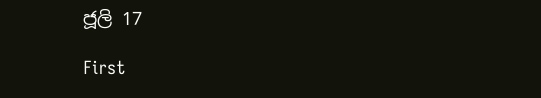ජූලි 17

First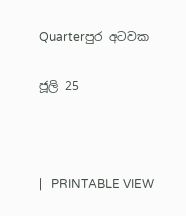Quarterපුර අටවක

ජූලි 25



|   PRINTABLE VIEW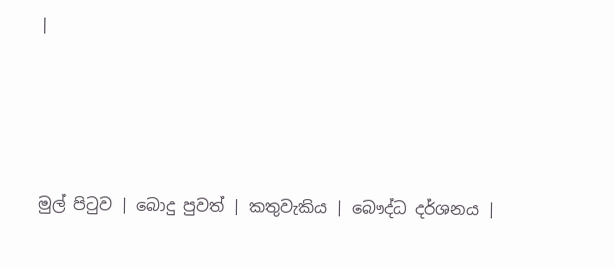|




මුල් පිටුව | බොදු පුවත් | කතුවැකිය | බෞද්ධ දර්ශනය |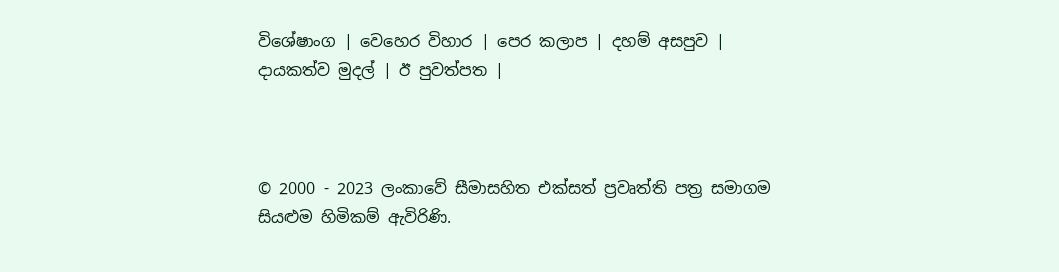විශේෂාංග | වෙහෙර විහාර | පෙර කලාප | දහම් අසපුව | දායකත්ව මුදල් | ඊ පුවත්පත |



© 2000 - 2023 ලංකාවේ සීමාසහිත එක්සත් ප්‍රවෘත්ති පත්‍ර සමාගම
සියළුම හිමිකම් ඇවිරිණි.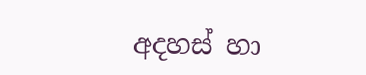අදහස් හා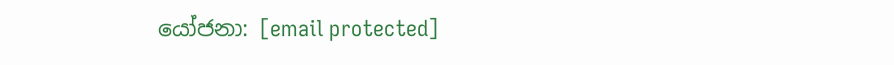යෝජනා: [email protected]